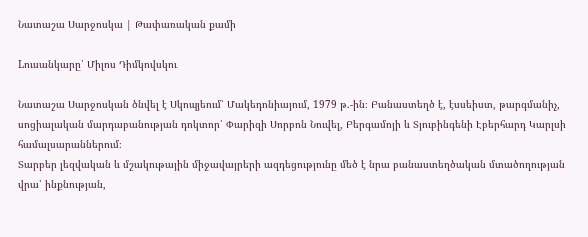Նատաշա Սարջոսկա | Թափառական քամի

Lուսանկարը՝ Միլոս Դիմկովսկու

Նատաշա Սարջոսկան ծնվել է Սկոպյեում՝ Մակեդոնիայում, 1979 թ.-ին։ Բանաստեղծ է, էսսեիստ, թարգմանիչ, սոցիալական մարդաբանության դոկտոր՝ Փարիզի Սորբոն Նուվել, Բերգամոյի և Տյուբինգենի Էբերհարդ Կարլսի համալսարաններում։
Տարբեր լեզվական և մշակութային միջավայրերի ազդեցությունը մեծ է նրա բանաստեղծական մտածողության վրա՝ ինքնության,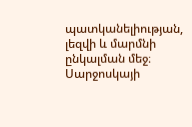պատկանելիության, լեզվի և մարմնի ընկալման մեջ։ Սարջոսկայի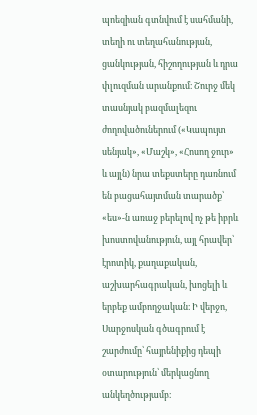պոեզիան գտնվում է սահմանի, տեղի ու տեղահանության, ցանկության, հիշողության և դրա փլուզման արանքում։ Շուրջ մեկ տասնյակ բազմալեզու ժողովածուներում («Կապույտ սենյակ», «Մաշկ», «Հոսող ջուր» և այլն) նրա տեքստերը դառնում են բացահայտման տարածք՝ «ես»-ն առաջ բերելով ոչ թե իբրև խոստովանություն, այլ հրավեր՝ էրոտիկ, քաղաքական, աշխարհագրական, խոցելի և երբեք ամբողջական։ Ի վերջո, Սարջոսկան գծագրում է շարժումը՝ հայրենիքից դեպի օտարություն՝ մերկացնող անկեղծությամբ։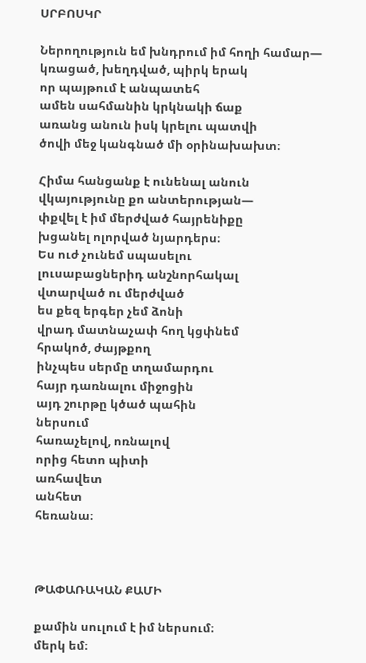ՍՐԲՈՍԿՐ

Ներողություն եմ խնդրում իմ հողի համար—
կռացած, խեղդված, պիրկ երակ
որ պայթում է անպատեհ
ամեն սահմանին կրկնակի ճաք
առանց անուն իսկ կրելու պատվի
ծովի մեջ կանգնած մի օրինախախտ։

Հիմա հանցանք է ունենալ անուն
վկայությունը քո անտերության—
փքվել է իմ մերժված հայրենիքը
խցանել ոլորված նյարդերս։
Ես ուժ չունեմ սպասելու
լուսաբացներիդ անշնորհակալ
վտարված ու մերժված
ես քեզ երգեր չեմ ձոնի
վրադ մատնաչափ հող կցփնեմ
հրակոծ, ժայթքող
ինչպես սերմը տղամարդու
հայր դառնալու միջոցին
այդ շուրթը կծած պահին
ներսում
հառաչելով, ոռնալով
որից հետո պիտի
առհավետ
անհետ
հեռանա։



ԹԱՓԱՌԱԿԱՆ ՔԱՄԻ

քամին սուլում է իմ ներսում։
մերկ եմ։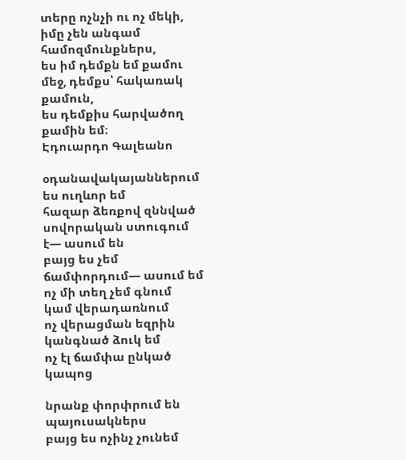տերը ոչնչի ու ոչ մեկի, իմը չեն անգամ համոզմունքներս,
ես իմ դեմքն եմ քամու մեջ, դեմքս՝ հակառակ քամուն,
ես դեմքիս հարվածող քամին եմ։
Էդուարդո Գալեանո

օդանավակայաններում ես ուղևոր եմ
հազար ձեռքով զննված
սովորական ստուգում է— ասում են
բայց ես չեմ ճամփորդում— ասում եմ
ոչ մի տեղ չեմ գնում
կամ վերադառնում
ոչ վերացման եզրին կանգնած ձուկ եմ
ոչ էլ ճամփա ընկած կապոց

նրանք փորփրում են պայուսակներս
բայց ես ոչինչ չունեմ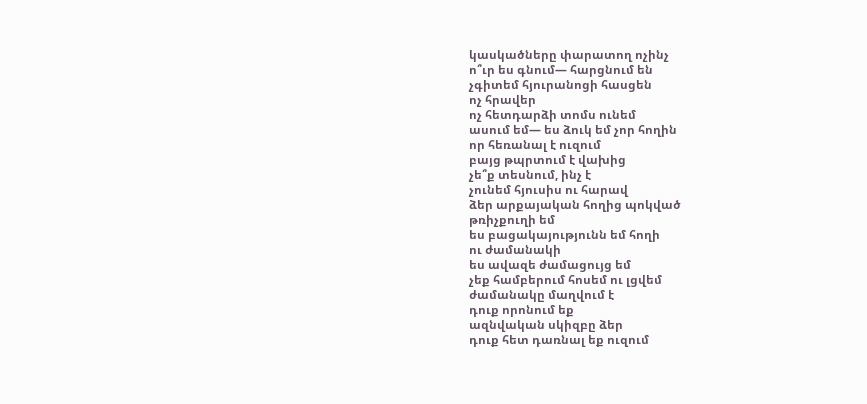կասկածները փարատող ոչինչ
ո՞ւր ես գնում— հարցնում են
չգիտեմ հյուրանոցի հասցեն
ոչ հրավեր
ոչ հետդարձի տոմս ունեմ
ասում եմ— ես ձուկ եմ չոր հողին
որ հեռանալ է ուզում
բայց թպրտում է վախից
չե՞ք տեսնում, ինչ է
չունեմ հյուսիս ու հարավ
ձեր արքայական հողից պոկված
թռիչքուղի եմ
ես բացակայությունն եմ հողի
ու ժամանակի
ես ավազե ժամացույց եմ
չեք համբերում հոսեմ ու լցվեմ
ժամանակը մաղվում է
դուք որոնում եք
ազնվական սկիզբը ձեր
դուք հետ դառնալ եք ուզում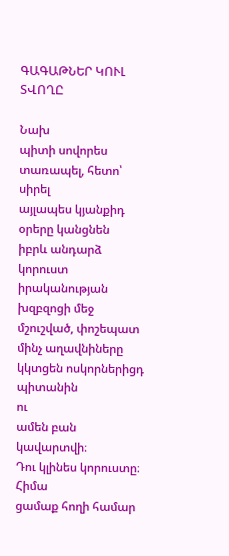ԳԱԳԱԹՆԵՐ ԿՈՒԼ ՏՎՈՂԸ

Նախ
պիտի սովորես տառապել, հետո՝ սիրել
այլապես կյանքիդ օրերը կանցնեն
իբրև անդարձ կորուստ
իրականության խզբզոցի մեջ
մշուշված, փոշեպատ
մինչ աղավնիները կկտցեն ոսկորներիցդ պիտանին
ու
ամեն բան կավարտվի։
Դու կլինես կորուստը։
Հիմա
ցամաք հողի համար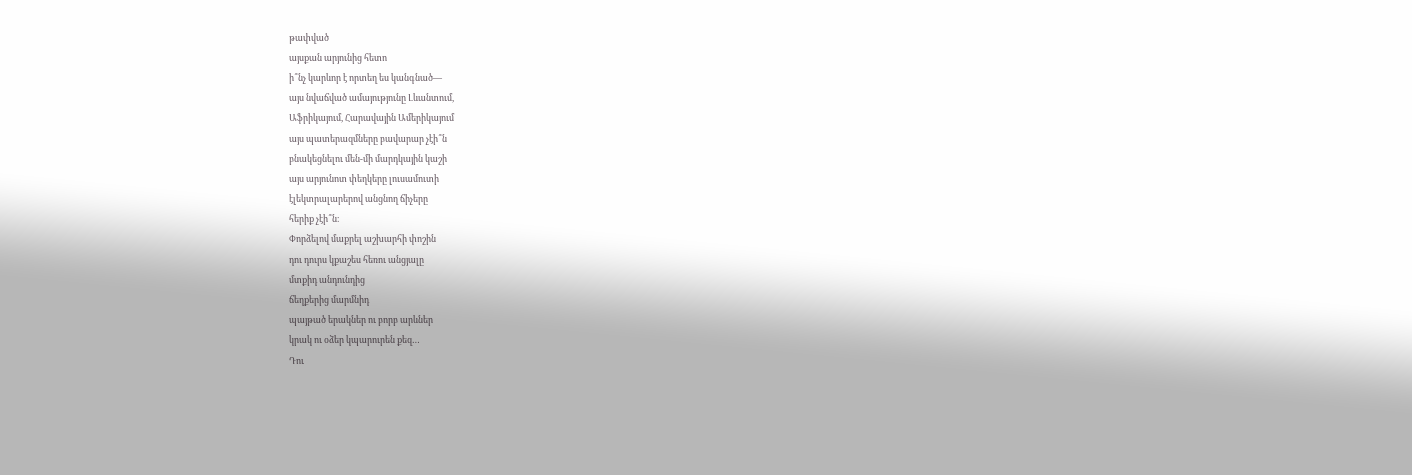թափված
այսքան արյունից հետո
ի՞նչ կարևոր է որտեղ ես կանգնած—
այս նվաճված ամայությունը Լևանտում,
Աֆրիկայում, Հարավային Ամերիկայում
այս պատերազմները բավարար չէի՞ն
բնակեցնելու մեն-մի մարդկային կաշի
այս արյունոտ փեղկերը լուսամուտի
էլեկտրալարերով անցնող ճիչերը
հերիք չէի՞ն։
Փորձելով մաքրել աշխարհի փոշին
դու դուրս կքաշես հեռու անցյալը
մտքիդ անդունդից
ճեղքերից մարմնիդ
պայթած երակներ ու բորբ արևներ
կրակ ու օձեր կպարուրեն քեզ…
Դու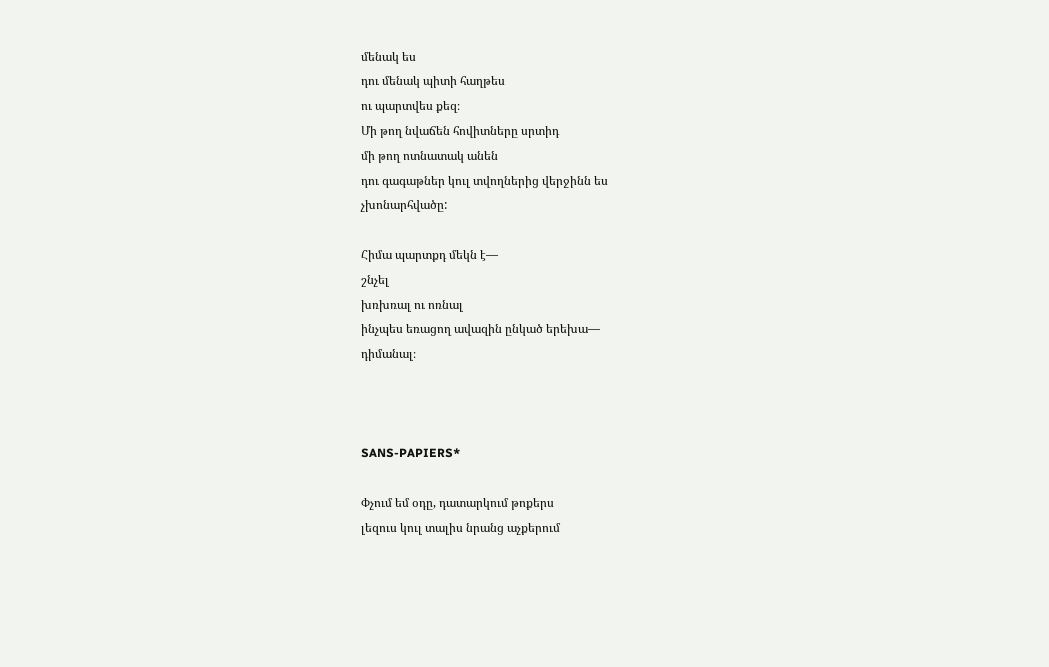մենակ ես
դու մենակ պիտի հաղթես
ու պարտվես քեզ։
Մի թող նվաճեն հովիտները սրտիդ
մի թող ոտնատակ անեն
դու գագաթներ կուլ տվողներից վերջինն ես
չխոնարհվածը:

Հիմա պարտքդ մեկն է—
շնչել
խռխռալ ու ոռնալ
ինչպես եռացող ավազին ընկած երեխա—
դիմանալ։



SANS-PAPIERS*

Փչում եմ օդը, դատարկում թոքերս
լեզուս կուլ տալիս նրանց աչքերում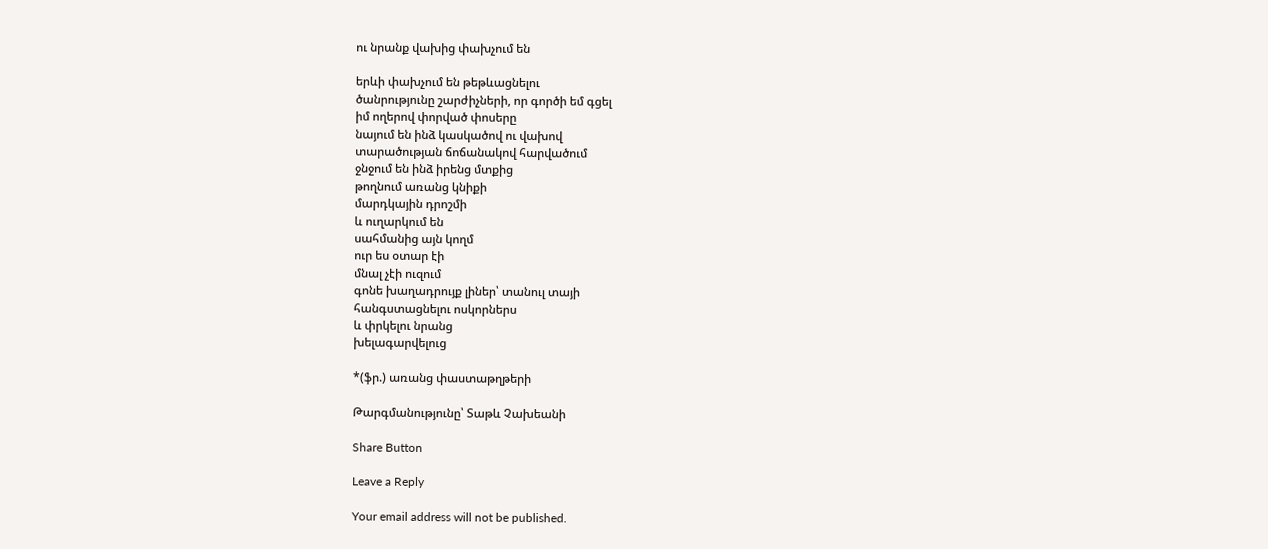ու նրանք վախից փախչում են

երևի փախչում են թեթևացնելու
ծանրությունը շարժիչների, որ գործի եմ գցել
իմ ողերով փորված փոսերը
նայում են ինձ կասկածով ու վախով
տարածության ճոճանակով հարվածում
ջնջում են ինձ իրենց մտքից
թողնում առանց կնիքի
մարդկային դրոշմի
և ուղարկում են
սահմանից այն կողմ
ուր ես օտար էի
մնալ չէի ուզում
գոնե խաղադրույք լիներ՝ տանուլ տայի
հանգստացնելու ոսկորներս
և փրկելու նրանց
խելագարվելուց

*(ֆր.) առանց փաստաթղթերի

Թարգմանությունը՝ Տաթև Չախեանի

Share Button

Leave a Reply

Your email address will not be published.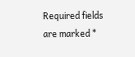Required fields are marked *